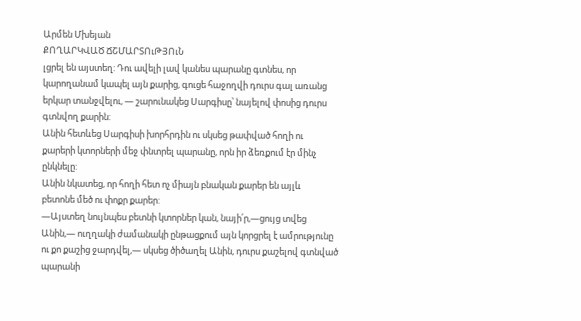Արմեն Մխեյան
ՔՈՂԱՐԿՎԱԾ ՃՇՄԱՐՏՈւԹՅՈւՆ
լցրել են այստեղ: Դու ավելի լավ կանես պարանը գտնես, որ
կարողանամ կապել այն քարից, գուցե հաջողվի դուրս գալ առանց
երկար տանջվելու, ― շարունակեց Սարգիսը՝ նայելով փոսից դուրս
գտնվող քարին:
Անին հետևեց Սարգիսի խորհրդին ու սկսեց թափված հողի ու
քարերի կտորների մեջ փնտրել պարանը, որն իր ձեռքում էր մինչ
ընկնելը:
Անին նկատեց, որ հողի հետ ոչ միայն բնական քարեր են այլև
բետոնե մեծ ու փոքր քարեր:
―Այստեղ նույնպես բետնի կտորներ կան, նայի՛ր,―ցույց տվեց
Անին,― ուղղակի ժամանակի ընթացքում այն կորցրել է ամրությունը
ու քո քաշից ջարդվել,― սկսեց ծիծաղել Անին, դուրս քաշելով գտնված
պարանի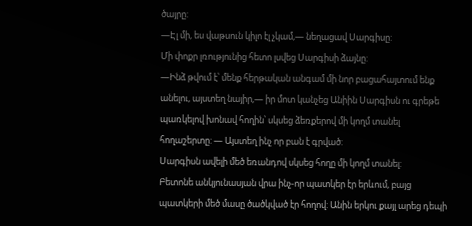ծայրը:
―Էլ մի, ես վաթսուն կիլո էլ չկամ,― նեղացավ Սարգիսը:
Մի փոքր լռությունից հետո լսվեց Սարգիսի ձայնը:
―Ինձ թվում է՝ մենք հերթական անգամ մի նոր բացահայտում ենք
անելու, այստեղ նայիր,― իր մոտ կանչեց Անիին Սարգիսն ու գրեթե
պառկելով խոնավ հողին՝ սկսեց ձեռքերով մի կողմ տանել
հողաշերտը: ― Այստեղ ինչ որ բան է գրված:
Սարգիսն ավելի մեծ եռանդով սկսեց հողը մի կողմ տանել:
Բետոնե անկյունասյան վրա ինչ-որ պատկեր էր երևում, բայց
պատկերի մեծ մասը ծածկված էր հողով: Անին երկու քայլ արեց դեպի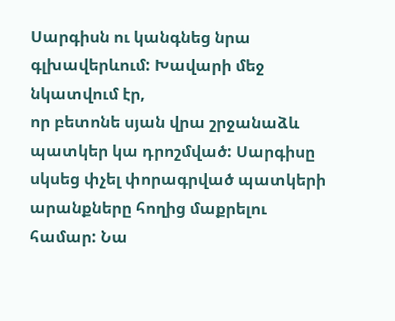Սարգիսն ու կանգնեց նրա գլխավերևում: Խավարի մեջ նկատվում էր,
որ բետոնե սյան վրա շրջանաձև պատկեր կա դրոշմված: Սարգիսը
սկսեց փչել փորագրված պատկերի արանքները հողից մաքրելու
համար: Նա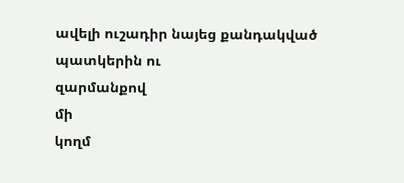ավելի ուշադիր նայեց քանդակված պատկերին ու
զարմանքով
մի
կողմ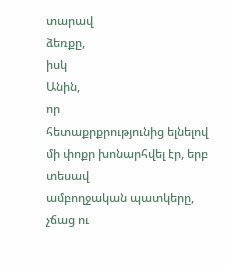տարավ
ձեռքը,
իսկ
Անին,
որ
հետաքրքրությունից ելնելով մի փոքր խոնարհվել էր, երբ տեսավ
ամբողջական պատկերը, չճաց ու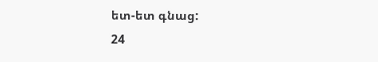ետ-ետ գնաց:
24